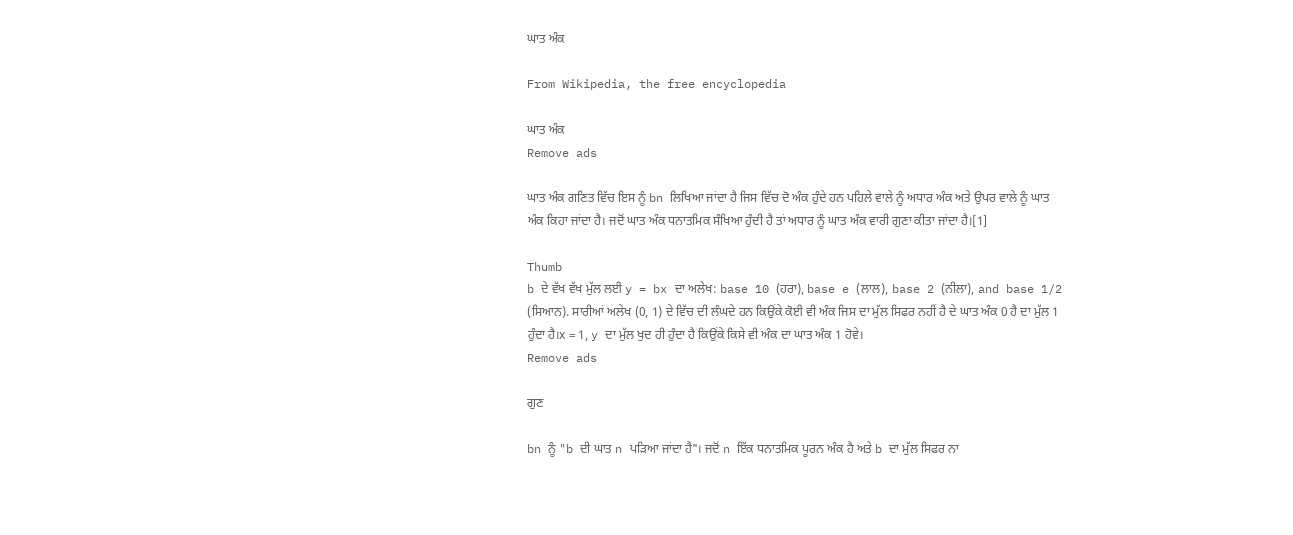ਘਾਤ ਅੰਕ

From Wikipedia, the free encyclopedia

ਘਾਤ ਅੰਕ
Remove ads

ਘਾਤ ਅੰਕ ਗਣਿਤ ਵਿੱਚ ਇਸ ਨੂੰ bn ਲਿਖਿਆ ਜਾਂਦਾ ਹੈ ਜਿਸ ਵਿੱਚ ਦੋ ਅੰਕ ਹੁੰਦੇ ਹਨ ਪਹਿਲੇ ਵਾਲੇ ਨੂੰ ਅਧਾਰ ਅੰਕ ਅਤੇ ਉਪਰ ਵਾਲੇ ਨੂੰ ਘਾਤ ਅੰਕ ਕਿਹਾ ਜਾਂਦਾ ਹੈ। ਜਦੋਂ ਘਾਤ ਅੰਕ ਧਨਾਤਮਿਕ ਸੰਖਿਆ ਹੁੰਦੀ ਹੈ ਤਾਂ ਅਧਾਰ ਨੂੰ ਘਾਤ ਅੰਕ ਵਾਰੀ ਗੁਣਾ ਕੀਤਾ ਜਾਂਦਾ ਹੈ।[1]

Thumb
b ਦੇ ਵੱਖ ਵੱਖ ਮੁੱਲ ਲਈ y = bx ਦਾ ਅਲੇਖ: base 10 (ਹਰਾ), base e (ਲਾਲ), base 2 (ਨੀਲਾ), and base 1/2 (ਸਿਆਨ). ਸਾਰੀਆਂ ਅਲੇਖ (0, 1) ਦੇ ਵਿੱਚ ਦੀ ਲੰਘਦੇ ਹਨ ਕਿਉਂਕੇ ਕੋਈ ਵੀ ਅੰਕ ਜਿਸ ਦਾ ਮੁੱਲ ਸਿਫਰ ਨਹੀਂ ਹੈ ਦੇ ਘਾਤ ਅੰਕ 0 ਹੈ ਦਾ ਮੁੱਲ 1 ਹੁੰਦਾ ਹੈ।x = 1, y ਦਾ ਮੁੱਲ ਖੁਦ ਹੀ ਹੁੰਦਾ ਹੈ ਕਿਉਂਕੇ ਕਿਸੇ ਵੀ ਅੰਕ ਦਾ ਘਾਤ ਅੰਕ 1 ਹੋਵੇ।
Remove ads

ਗੁਣ

bn ਨੂੰ "b ਦੀ ਘਾਤ n ਪੜਿਆ ਜਾਂਦਾ ਹੈ"। ਜਦੋਂ n ਇੱਕ ਧਨਾਤਮਿਕ ਪੂਰਨ ਅੰਕ ਹੈ ਅਤੇ b ਦਾ ਮੁੱਲ ਸਿਫਰ ਨਾ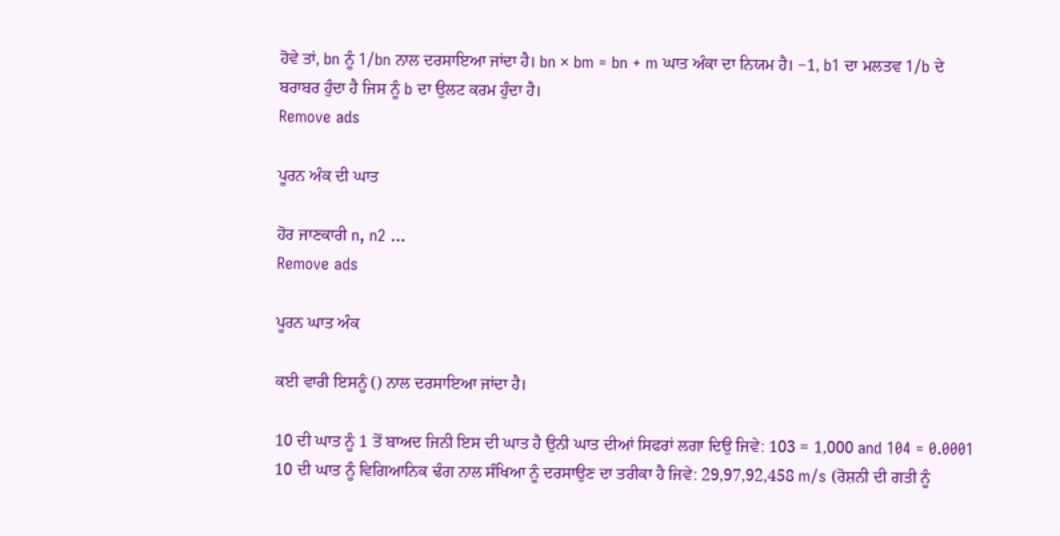ਹੋਵੇ ਤਾਂ, bn ਨੂੰ 1/bn ਨਾਲ ਦਰਸਾਇਆ ਜਾਂਦਾ ਹੈ। bn × bm = bn + m ਘਾਤ ਅੰਕਾ ਦਾ ਨਿਯਮ ਹੈ। −1, b1 ਦਾ ਮਲਤਵ 1/b ਦੇ ਬਰਾਬਰ ਹੁੰਦਾ ਹੈ ਜਿਸ ਨੂੰ b ਦਾ ਉਲਟ ਕਰਮ ਹੁੰਦਾ ਹੈ।
Remove ads

ਪੂਰਨ ਅੰਕ ਦੀ ਘਾਤ

ਹੋਰ ਜਾਣਕਾਰੀ n, n2 ...
Remove ads

ਪੂਰਨ ਘਾਤ ਅੰਕ

ਕਈ ਵਾਰੀ ਇਸਨੂੰ () ਨਾਲ ਦਰਸਾਇਆ ਜਾਂਦਾ ਹੈ।

10 ਦੀ ਘਾਤ ਨੂੰ 1 ਤੋਂ ਬਾਅਦ ਜਿਨੀ ਇਸ ਦੀ ਘਾਤ ਹੈ ਉਨੀ ਘਾਤ ਦੀਆਂ ਸਿਫਰਾਂ ਲਗਾ ਦਿਉ ਜਿਵੇ: 103 = 1,000 and 104 = 0.0001 10 ਦੀ ਘਾਤ ਨੂੰ ਵਿਗਿਆਨਿਕ ਢੰਗ ਨਾਲ ਸੰਖਿਆ ਨੂੰ ਦਰਸਾਉਣ ਦਾ ਤਰੀਕਾ ਹੈ ਜਿਵੇ: 29,97,92,458 m/s (ਰੋਸ਼ਨੀ ਦੀ ਗਤੀ ਨੂੰ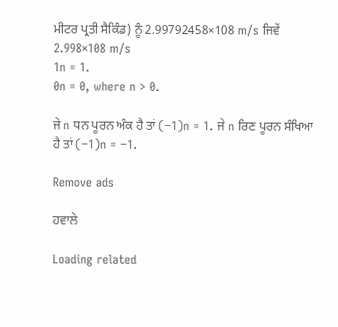ਮੀਟਰ ਪ੍ਰਤੀ ਸੈਕਿੰਡ) ਨੂੰ 2.99792458×108 m/s ਜਿਵੇਂ 2.998×108 m/s
1n = 1.
0n = 0, where n > 0.

ਜੇ n ਧਨ ਪੂਰਨ ਅੰਕ ਹੈ ਤਾਂ (−1)n = 1. ਜੇ n ਰਿਣ ਪੂਰਨ ਸੰਖਿਆ ਹੈ ਤਾਂ (−1)n = −1.

Remove ads

ਹਵਾਲੇ

Loading related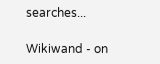searches...

Wikiwand - on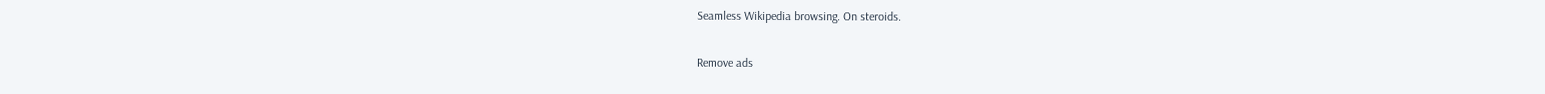Seamless Wikipedia browsing. On steroids.

Remove ads